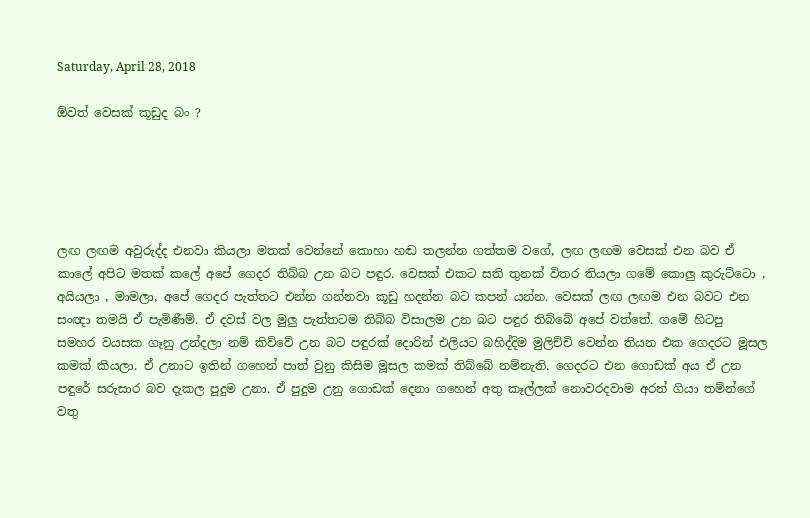Saturday, April 28, 2018

ඕවත් වෙසක් කූඩුද බං ?





ලඟ ලඟම අවුරුද්ද එනවා කියලා මතක් වෙන්නේ කොහා හඬ තලන්න ගත්තම වගේ, ලඟ ලඟම වෙසක් එන බව ඒ කාලේ අපිට මතක් කලේ අපේ ගෙදර තිබ්බ උන බට පඳුර. වෙසක් එකට සති තුනක් විතර තියලා ගමේ කොලු කුරුට්ටො , අයියලා , මාමලා, අපේ ගෙදර පැත්තට එන්න ගන්නවා කූඩු හදන්න බට කපන් යන්න. වෙසක් ලඟ ලඟම එන බවට එන සංඥා තමයි ඒ පැමිණීම්. ඒ දවස් වල මුලු පැත්තටම තිබ්බ විසාලම උන බට පඳුර තිබ්බේ අපේ වත්තේ. ගමේ හිටපු සමහර වයසක ගෑනු උන්දලා නම් කිව්වේ උන බට පඳුරක් දොරින් එලියට බහිද්දිම මුලිච්චි වෙන්න තියන එක ගෙදරට මූසල කමක් කියලා. ඒ උනාට ඉතින් ගහෙන් පාත් වුනු කිසිම මූසල කමක් තිබ්බේ නම්නැති. ගෙදරට එන ගොඩක් අය ඒ උන පඳුරේ සරුසාර බව දැකල පුදුම උනා. ඒ පුදුම උනු ගොඩක් දෙනා ගහෙන් අතු කෑල්ලක් නොවරදවාම අරන් ගියා තම්න්ගේ වතු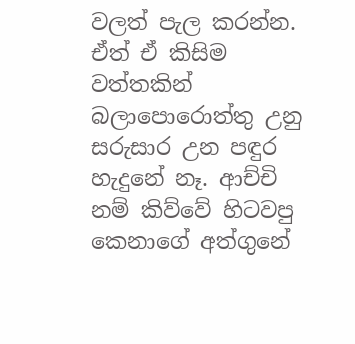වලත් පැල කරන්න. ඒත් ඒ කිසිම වත්තකින් බලාපොරොත්තු උනු සරුසාර උන පඳුර හැදුනේ නෑ. ආච්චි නම් කිව්වේ හිටවපු කෙනාගේ අත්ගුනේ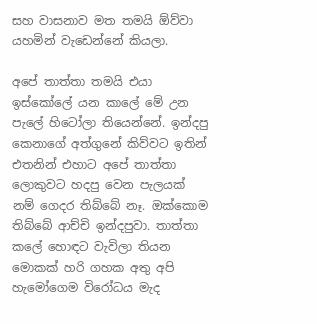සහ වාසනාව මත තමයි ඕව්වා යහමින් වැඩෙන්නේ කියලා.

අපේ තාත්තා තමයි එයා ඉස්කෝලේ යන කාලේ මේ උන පැලේ හිටෝලා තියෙන්නේ. ඉන්දපු කෙනාගේ අත්ගුනේ කිව්වට ඉතින් එතනින් එහාට අපේ තාත්තා ලොකුවට හදපු වෙන පැලයක් නම් ගෙදර තිබ්බේ නෑ. ඔක්කොම තිබ්බේ ආච්චි ඉන්දපුවා. තාත්තා කලේ හොඳට වැවිලා තියන මොකක් හරි ගහක අතු අපි හැමෝගෙම විරෝධය මැද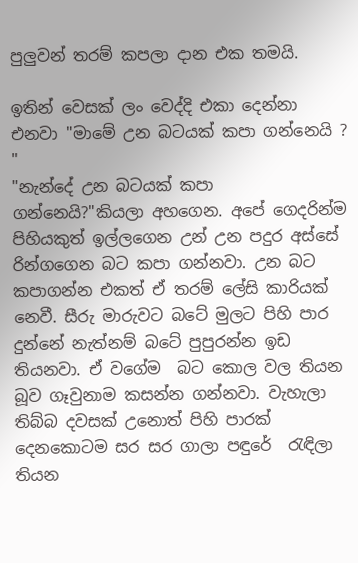පුලුවන් තරම් කපලා දාන එක තමයි.

ඉතින් වෙසක් ලං වෙද්දි එකා දෙන්නා එනවා "මාමේ උන බටයක් කපා ගන්නෙයි ?  "
"නැන්දේ උන බටයක් කපා ගන්නෙයි?"කියලා අහගෙන. අපේ ගෙදරින්ම පිහියකුත් ඉල්ලගෙන උන් උන පදුර අස්සේ රින්ගගෙන බට කපා ගන්නවා. උන බට කපාගන්න එකත් ඒ තරම් ලේසි කාරියක් නෙවී. සීරු මාරුවට බටේ මුලට පිහි පාර දුන්නේ නැත්නම් බටේ පුපුරන්න ඉඩ තියනවා. ඒ වගේම  බට කොල වල තියන බූව ගෑවුනාම කසන්න ගන්නවා. වැහැලා තිබ්බ දවසක් උනොත් පිහි පාරක් දෙනකොටම සර සර ගාලා පඳුරේ  රැඳිලා තියන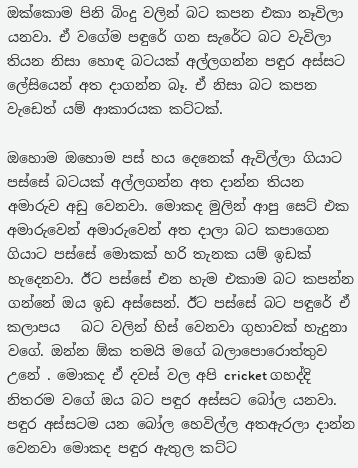ඔක්කොම පිනි බිංදු වලින් බට කපන එකා නෑවිලා යනවා. ඒ වගේම පඳුරේ ගන සැරේට බට වැවිලා තියන නිසා හොඳ බටයක් අල්ලගන්න පඳුර අස්සට ලේසියෙන් අත දාගන්න බෑ. ඒ නිසා බට කපන වැඩෙත් යම් ආකාරයක කට්ටක්.

ඔහොම ඔහොම පස් හය දෙනෙක් ඇවිල්ලා ගියාට පස්සේ බටයක් අල්ලගන්න අත දාන්න තියන අමාරුව අඩු වෙනවා. මොකද මුලින් ආපු සෙට් එක අමාරුවෙන් අමාරුවෙන් අත දාලා බට කපාගෙන ගියාට පස්සේ මොකක් හරි තැනක යම් ඉඩක් හැදෙනවා. ඊට පස්සේ එන හැම එකාම බට කපන්න ගන්නේ ඔය ඉඩ අස්සෙන්. ඊට පස්සේ බට පඳුරේ ඒ කලාපය   බට වලින් හිස් වෙනවා ගුහාවක් හැදුනා වගේ. ඔන්න ඕක තමයි මගේ බලාපොරොත්තුව උනේ . මොකද ඒ දවස් වල අපි cricket ගහද්දි නිතරම වගේ ඔය බට පඳුර අස්සට බෝල යනවා. පඳුර අස්සටම යන බෝල හෙවිල්ල අතඇරලා දාන්න වෙනවා මොකද පඳුර ඇතුල කට්ට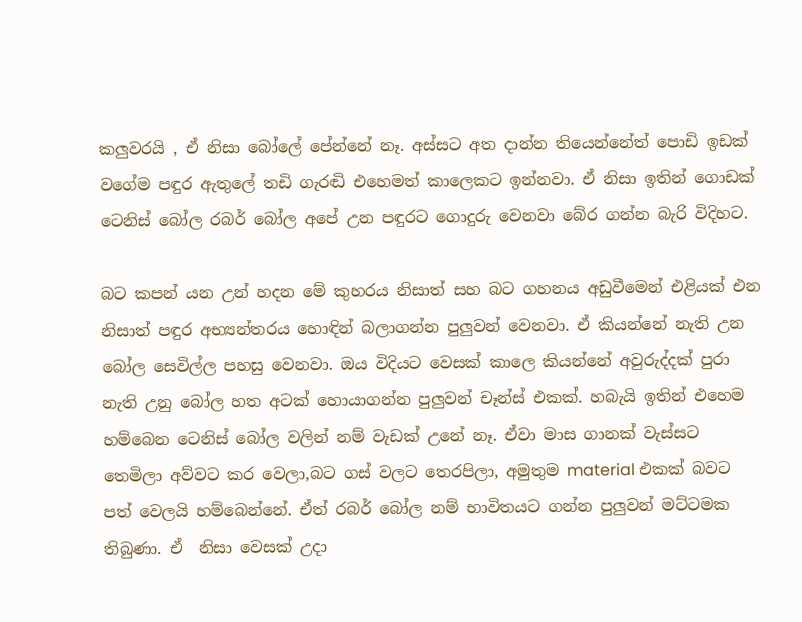කලුවරයි , ඒ නිසා බෝලේ පේන්නේ නෑ. අස්සට අත දාන්න තියෙන්නේත් පොඩි ඉඩක් වගේම පඳුර ඇතුලේ තඩි ගැරඬි එහෙමත් කාලෙකට ඉන්නවා. ඒ නිසා ඉතින් ගොඩක් ටෙනිස් බෝල රබර් බෝල අපේ උන පඳුරට ගොදුරු වෙනවා බේර ගන්න බැරි විදිහට.

බට කපන් යන උන් හදන මේ කුහරය නිසාත් සහ බට ගහනය අඩුවීමෙන් එළියක් එන නිසාත් පඳුර අභ්‍යන්තරය හොඳින් බලාගන්න පුලුවන් වෙනවා. ඒ කියන්නේ නැති උන බෝල සෙවිල්ල පහසු වෙනවා. ඔය විදියට වෙසක් කාලෙ කියන්නේ අවුරුද්දක් පුරා නැති උනු බෝල හත අටක් හොයාගන්න පුලුවන් චෑන්ස් එකක්. හබැයි ඉතින් එහෙම හම්බෙන ටෙනිස් බෝල වලින් නම් වැඩක් උනේ නෑ. ඒවා මාස ගානක් වැස්සට තෙමිලා අව්වට කර වෙලා,බට ගස් වලට තෙරපිලා, අමුතුම material එකක් බවට පත් වෙලයි හම්බෙන්නේ. ඒත් රබර් බෝල නම් භාවිතයට ගන්න පුලුවන් මට්ටමක තිබුණා. ඒ  නිසා වෙසක් උදා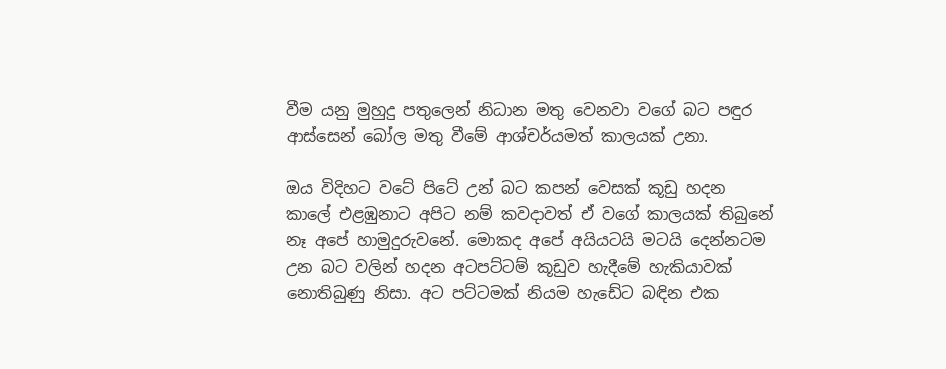වීම යනු මුහුදු පතුලෙන් නිධාන මතු වෙනවා වගේ බට පඳුර ආස්සෙන් බෝල මතු වීමේ ආශ්චර්යමත් කාලයක් උනා.

ඔය විදිහට වටේ පිටේ උන් බට කපන් වෙසක් කූඩු හදන කාලේ එළඹුනාට අපිට නම් කවදාවත් ඒ වගේ කාලයක් තිබුනේ නෑ අපේ හාමුදුරුවනේ. මොකද අපේ අයියටයි මටයි දෙන්නටම උන බට වලින් හදන අටපට්ටම් කූඩුව හැදීමේ හැකියාවක් නොතිබුණු නිසා. අට පට්ටමක් නියම හැඩේට බඳින එක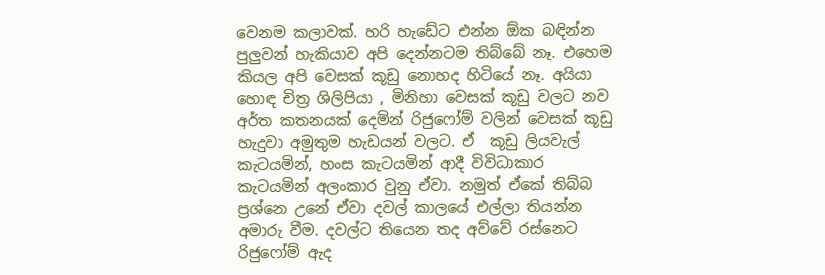වෙනම කලාවක්. හරි හැඩේට එන්න ඕක බඳින්න පුලුවන් හැකියාව අපි දෙන්නටම තිබ්බේ නෑ. එහෙම කියල අපි වෙසක් කූඩු නොහද හිටියේ නෑ. අයියා හොඳ චිත්‍ර ශිලිපියා , මිනිහා වෙසක් කූඩු වලට නව අර්ත කතනයක් දෙමින් රිජුෆෝම් වලින් වෙසක් කූඩු හැදුවා අමුතුම හැඩයන් වලට. ඒ  කූඩු ලියවැල් කැටයමින්, හංස කැටයමින් ආදී විවිධාකාර කැටයමින් අලංකාර වුනු ඒවා. නමුත් ඒකේ තිබ්බ ප්‍රශ්නෙ උනේ ඒවා දවල් කාලයේ එල්ලා තියන්න අමාරු වීම. දවල්ට තියෙන තද අව්වේ රස්නෙට රිජුෆෝම් ඇද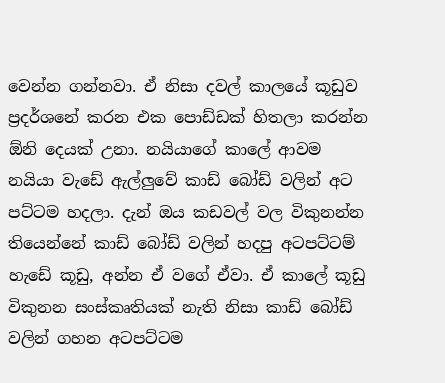වෙන්න ගන්නවා. ඒ නිසා දවල් කාලයේ කූඩුව ප්‍රදර්ශනේ කරන එක පොඩ්ඩක් හිතලා කරන්න ඕනි දෙයක් උනා. නයියාගේ කාලේ ආවම නයියා වැඩේ ඇල්ලුවේ කාඩ් බෝඩ් වලින් අට පට්ටම හදලා. දැන් ඔය කඩවල් වල විකුනන්න තියෙන්නේ කාඩ් බෝඩ් වලින් හදපු අටපට්ටම් හැඩේ කූඩු, අන්න ඒ වගේ ඒවා. ඒ කාලේ කූඩු විකුනන සංස්කෘතියක් නැති නිසා කාඩ් බෝඩ් වලින් ගහන අටපට්ටම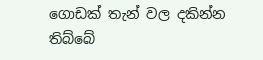ගොඩක් තැන් වල දකින්න තිබ්බේ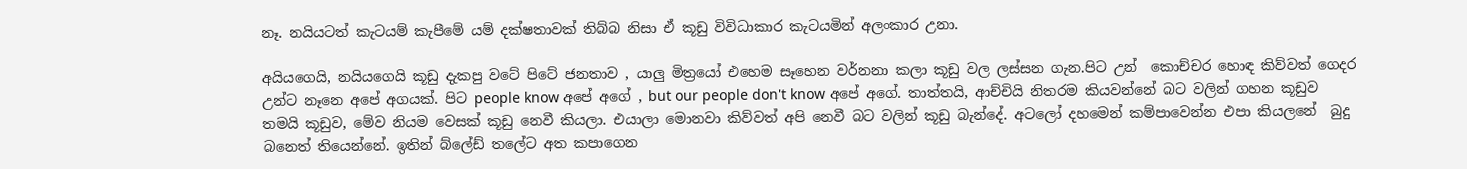නෑ. නයියටත් කැටයම් කැපීමේ යම් දක්ෂතාවක් තිබ්බ නිසා ඒ කූඩු විවිධාකාර කැටයමින් අලංකාර උනා.

අයියගෙයි, නයියගෙයි කූඩු දැකපු වටේ පිටේ ජනතාව , යාලු මිත්‍රයෝ එහෙම සෑහෙන වර්නනා කලා කූඩු වල ලස්සන ගැන.පිට උන්  කොච්චර හොඳ කිව්වත් ගෙදර උන්ට නෑනෙ අපේ අගයක්. පිට people know අපේ අගේ , but our people don't know අපේ අගේ. තාත්තයි, ආච්චියි නිතරම කියවන්නේ බට වලින් ගහන කූඩුව තමයි කූඩුව, මේව නියම වෙසක් කූඩු නෙවී කියලා. එයාලා මොනවා කිව්වත් අපි නෙවී බට වලින් කූඩු බැන්දේ. අටලෝ දහමෙන් කම්පාවෙන්න එපා කියලනේ  බුදු බනෙත් තියෙන්නේ. ඉතින් බ්ලේඩ් තලේට අත කපාගෙන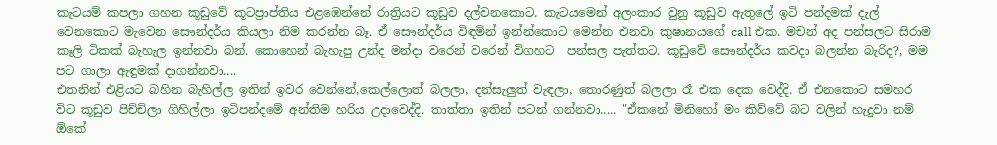කැටයම් කපලා ගහන කූඩුවේ කූටප්‍රාප්තිය එළඹෙන්නේ රාත්‍රියට කූඩුව දල්වනකොට. කැටයමෙන් අලංකාර වුනු කූඩුව ඇතුලේ ඉටි පන්දමක් දැල් වෙනකොට මැවෙන සෞන්දර්ය කියලා නිම කරන්න බෑ. ඒ සෞන්දර්ය විඳමින් ඉන්න්කොට මෙන්න එනවා කුෂානයගේ call එක. මචන් අද පන්සලට සිරාම කෑලි ටිකක් බැහැල ඉන්නවා බන්. කොහෙන් බැහැපු උන්ද මන්දා වරෙන් වරෙන් විගහට  පන්සල පැත්තට. කූඩුවේ සෞන්දර්ය කවදා බලන්න බැරිද?, මම පට ගාලා ඇඳුමක් දාගන්නවා....
එතනින් එළියට බහින බැහිල්ල ඉතින් ඉවර වෙන්නේ,කෙල්ලොත් බලලා, දන්සැලුත් වැඳලා, තොරණුත් බලලා රෑ එක දෙක වෙද්දි. ඒ එනකොට සමහර විට කූඩුව පිච්චිලා ගිහිල්ලා ඉටිපන්දමේ අන්තිම හරිය උදාවෙද්දි. තාත්තා ඉතින් පටන් ගන්නවා..... "ඒකනේ මිනිහෝ මං කිව්වේ බට වලින් හැදුවා නම් ඕකේ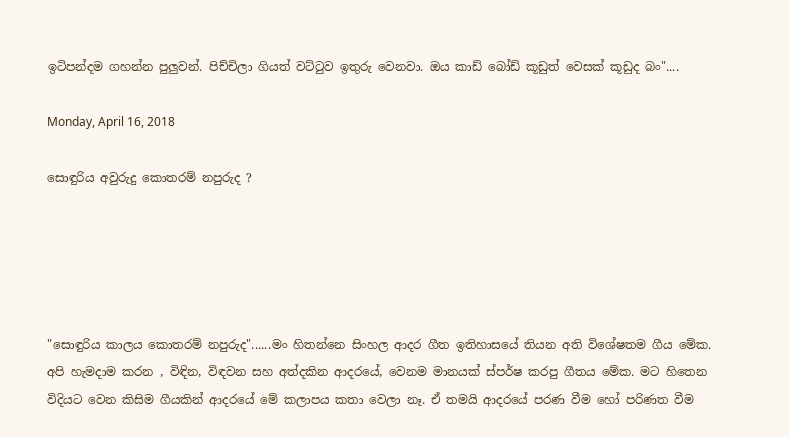ඉටිපන්දම ගහන්න පුලුවන්. පිච්චිලා ගියත් වට්ටුව ඉතුරු වෙනවා. ඔය කාඩ් බෝඩ් කූඩුත් වෙසක් කූඩුද බං"....

Monday, April 16, 2018

සොඳුරිය අවුරුදු කොතරම් නපුරුද ?





"සොඳුරිය කාලය කොතරම් නපුරුද"......මං හිතන්නෙ සිංහල ආදර ගීත ඉතිහාසයේ තියන අති විශේෂතම ගීය මේක. අපි හැමදාම කරන , විඳින, විඳවන සහ අත්දකින ආදරයේ, වෙනම මානයක් ස්පර්ෂ කරපු ගීතය මේක. මට හිතෙන විදියට වෙන කිසිම ගීයකින් ආදරයේ මේ කලාපය කතා වෙලා නෑ. ඒ තමයි ආදරයේ පරණ වීම හෝ පරිණත වීම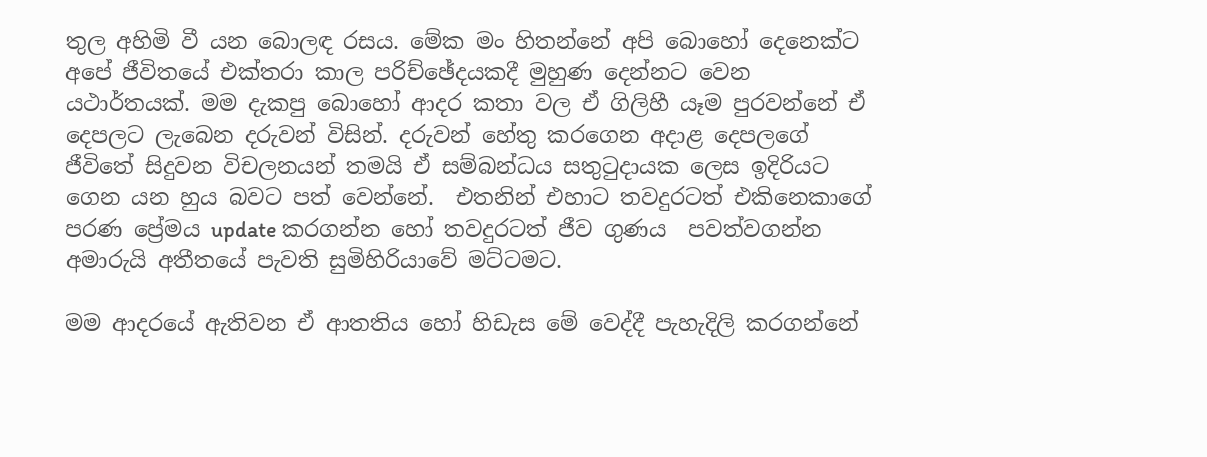තුල අහිමි වී යන බොලඳ රසය. මේක මං හිතන්නේ අපි බොහෝ දෙනෙක්ට අපේ ජීවිතයේ එක්තරා කාල පරිච්ඡේදයකදී මුහුණ දෙන්නට වෙන යථාර්තයක්. මම දැකපු බොහෝ ආදර කතා වල ඒ ගිලිහී යෑම පුරවන්නේ ඒ දෙපලට ලැබෙන දරුවන් විසින්. දරුවන් හේතු කරගෙන අදාළ දෙපලගේ ජීවිතේ සිදුවන විචලනයන් තමයි ඒ සම්බන්ධය සතුටුදායක ලෙස ඉදිරියට ගෙන යන හුය බවට පත් වෙන්නේ.  එතනින් එහාට තවදුරටත් එකිනෙකාගේ පරණ ප්‍රේමය update කරගන්න හෝ තවදුරටත් ජීව ගුණය  පවත්වගන්න අමාරුයි අතීතයේ පැවති සුමිහිරියාවේ මට්ටමට.

මම ආදරයේ ඇතිවන ඒ ආතතිය හෝ හිඩැස මේ වෙද්දී පැහැදිලි කරගන්නේ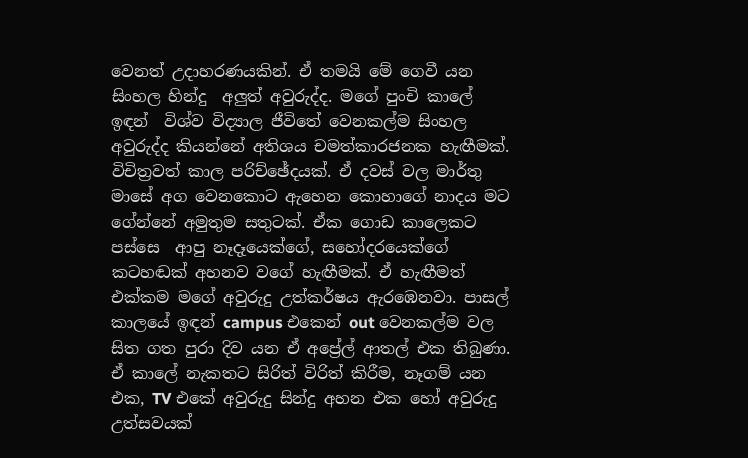වෙනත් උදාහරණයකින්. ඒ තමයි මේ ගෙවී යන සිංහල හින්දු  අලුත් අවුරුද්ද. මගේ පුංචි කාලේ ඉඳන්  විශ්ව විද්‍යාල ජීවිතේ වෙනකල්ම සිංහල අවුරුද්ද කියන්නේ අතිශය චමත්කාරජනක හැඟීමක්. විචිත්‍රවත් කාල පරිච්ඡේදයක්. ඒ දවස් වල මාර්තු මාසේ අග වෙනකොට ඇහෙන කොහාගේ නාදය මට ගේන්නේ අමුතුම සතුටක්. ඒක ගොඩ කාලෙකට පස්සෙ  ආපු නෑදෑයෙක්ගේ, සහෝදරයෙක්ගේ කටහඬක් අහනව වගේ හැඟීමක්. ඒ හැඟීමත් එක්කම මගේ අවුරුදු උත්කර්ෂය ඇරඹෙනවා. පාසල් කාලයේ ඉඳන් campus එකෙන් out වෙනකල්ම වල සිත ගත පුරා දිව යන ඒ අප්‍රේල් ආතල් එක තිබුණා. ඒ කාලේ නැකතට සිරිත් විරිත් කිරීම, නෑගම් යන එක, TV එකේ අවුරුදු සින්දු අහන එක හෝ අවුරුදු උත්සවයක්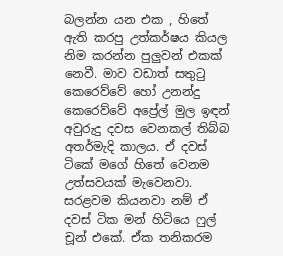බලන්න යන එක , හිතේ ඇති කරපු උත්කර්ෂය කියල නිම කරන්න පුලුවන් එකක් නෙවී. මාව වඩාත් සතුටු කෙරෙව්වේ හෝ උනන්දු කෙරෙව්වේ අප්‍රේල් මුල ඉඳන් අවුරුදු දවස වෙනකල් තිබ්බ අතර්මැදි කාලය. ඒ දවස් ටිකේ මගේ හිතේ වෙනම උත්සවයක් මැවෙනවා. සරළවම කියනවා නම් ඒ දවස් ටික මන් හිටියෙ ෆුල් චූන් එකේ. ඒක තනිකරම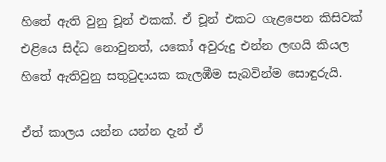හිතේ ඇති වුනු චූන් එකක්. ඒ චූන් එකට ගැළපෙන කිසිවක් එළියෙ සිද්ධ නොවුනත්, යකෝ අවුරුදු එන්න ලඟයි කියල හිතේ ඇතිවුනු සතුටුදායක කැලඹීම සැබවින්ම සොඳුරුයි.

ඒත් කාලය යන්න යන්න දැන් ඒ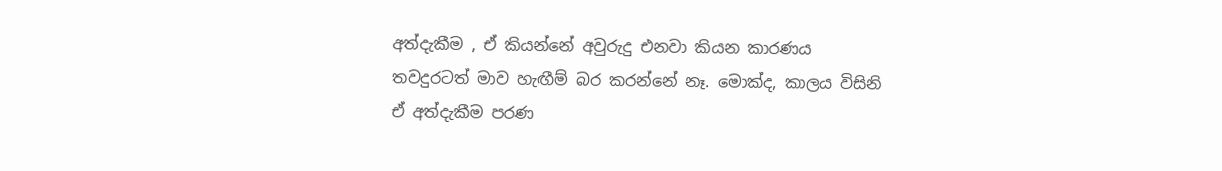අත්දැකීම , ඒ කියන්නේ අවුරුදු එනවා කියන කාරණය තවදුරටත් මාව හැඟීම් බර කරන්නේ නෑ. මොක්ද, කාලය විසිනි ඒ අත්දැකීම පරණ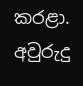කරළා. අවුරුදු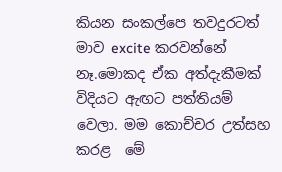කියන සංකල්පෙ තවදුරටත් මාව excite කරවන්නේ නෑ.මොකද ඒක අත්දැකීමක් විදියට ඇඟට පත්තියම් වෙලා. මම කොච්චර උත්සහ කරළ  මේ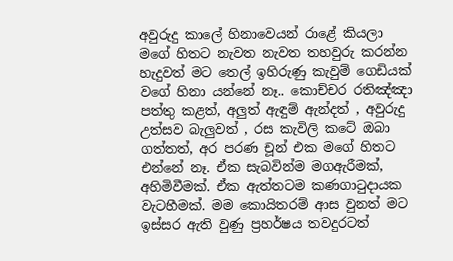අවුරුදු කාලේ හිනාවෙයන් රාළේ කියලා මගේ හිතට නැවත නැවත තහවුරු කරන්න හැදුවත් මට තෙල් ඉහිරුණු කැවුම් ගෙඩියක් වගේ හිනා යන්නේ නෑ.. කොච්චර රතිඤ්ඤා පත්තු කළත්, අලුත් ඇඳුම් ඇන්දත් , අවුරුදු උත්සව බැලුවත් , රස කැවිලි කටේ ඔබා ගත්තත්, අර පරණ චූන් එක මගේ හිතට එන්නේ නෑ. ඒක සැබවින්ම මගඇරීමක්, අහිමිවීමක්. ඒක ඇත්තටම කණගාටුදායක වැටහීමක්. මම කොයිතරම් ආස වුනත් මට ඉස්සර ඇති වුණු ප්‍රහර්ෂය තවදුරටත්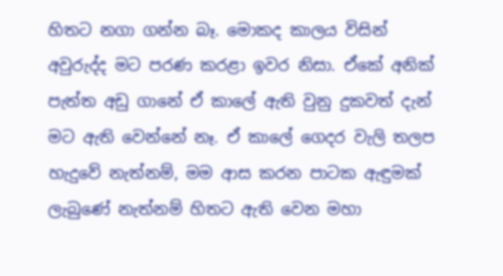හිතට නගා ගන්න බෑ. මොකද කාලය විසින් අවුරුද්ද මට පරණ කරළා ඉවර නිසා. ඒකේ අනික් පැත්ත අඩු ගානේ ඒ කාලේ ඇති වුනු දුකවත් දැන් මට ඇති වෙන්නේ නෑ. ඒ කාලේ ගෙදර වැලි තලප හැදුවේ නැත්නම්, මම ආස කරන පාටක ඇඳුමක් ලැබුණේ නැත්නම් හිතට ඇති වෙන මහා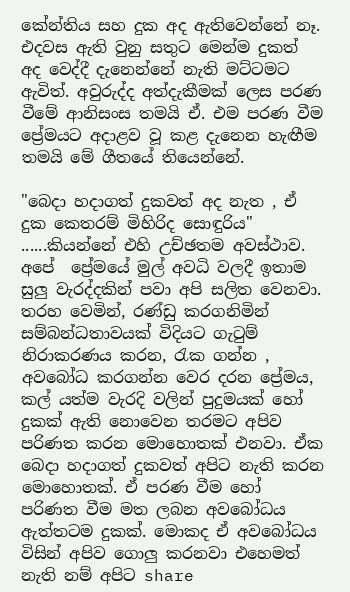කේන්තිය සහ දුක අද ඇතිවෙන්නේ නෑ. එදවස ඇති වුනු සතුට මෙන්ම දුකත් අද වෙද්දී දැනෙන්නේ නැති මට්ටමට ඇවිත්. අවුරුද්ද අත්දැකීමක් ලෙස පරණ වීමේ ආනිසංස තමයි ඒ. එම පරණ වීම ප්‍රේමයට අදාළව වූ කළ දැනෙන හැඟීම තමයි මේ ගීතයේ තියෙන්නේ.

"බෙදා හදාගත් දුකවත් අද නැත , ඒ දුක කෙතරම් මිහිරිද සොඳුරිය" ......කියන්නේ එහි උච්ඡතම අවස්ථාව. අපේ  ප්‍රේමයේ මුල් අවධි වලදී ඉතාම  සුලු වැරද්දකින් පවා අපි සලිත වෙනවා. තරහ වෙමින්, රණ්ඩු කරගනිමින් සම්බන්ධතාවයක් විදියට ගැටුම් නිරාකරණය කරන, රැක ගන්න , අවබෝධ කරගන්න වෙර දරන ප්‍රේමය, කල් යත්ම වැරදි වලින් පුදුමයක් හෝ දුකක් ඇති නොවෙන තරමට අපිව පරිණත කරන මොහොතක් එනවා. ඒක බෙදා හදාගත් දුකවත් අපිට නැති කරන මොහොතක්. ඒ පරණ වීම හෝ පරිණත වීම මත ලබන අවබෝධය ඇත්තටම දුකක්. මොකද ඒ අවබෝධය විසින් අපිව ගොලු කරනවා එහෙමත් නැති නම් අපිට share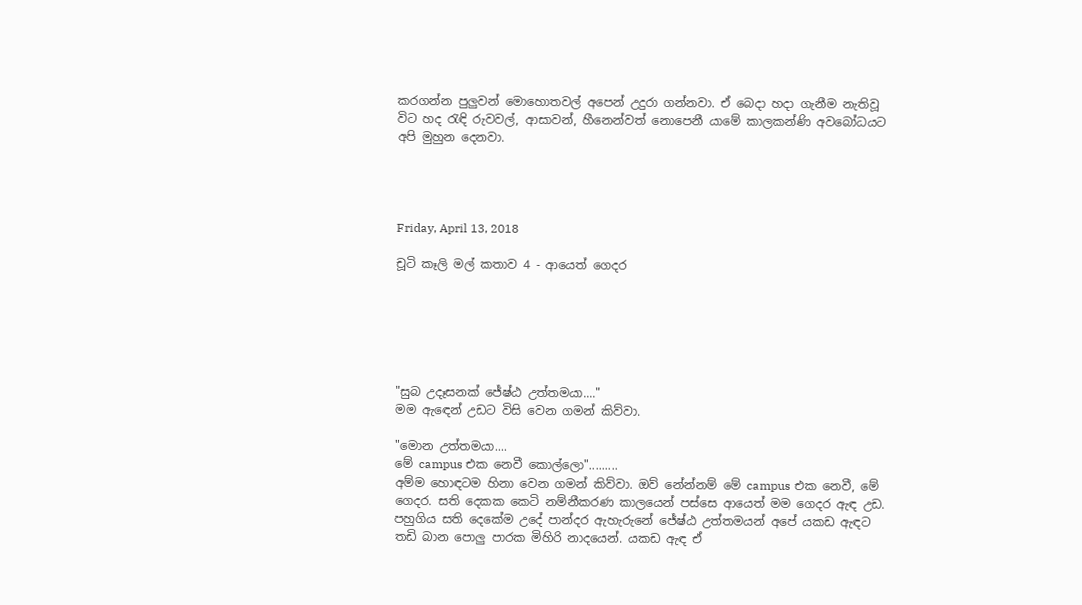කරගන්න පුලුවන් මොහොතවල් අපෙන් උදුරා ගන්නවා. ඒ බෙදා හදා ගැනීම නැතිවූ විට හද රැඳි රුවවල්, ආසාවන්, හීනෙන්වත් නොපෙනී යාමේ කාලකන්ණි අවබෝධයට අපි මුහුන දෙනවා.




Friday, April 13, 2018

චූටි කෑලි මල් කතාව 4 - ආයෙත් ගෙදර






"සුබ උදෑසනක් ජේෂ්ඨ උත්තමයා...."
මම ඇඳෙන් උඩට විසි වෙන ගමන් කිව්වා.

"මොන උත්තමයා....
මේ campus එක නෙවී කොල්ලො".........
අම්ම හොඳටම හිනා වෙන ගමන් කිව්වා. ඔව් නේන්නම් මේ campus එක නෙවී, මේ ගෙදර. සති දෙකක කෙටි නම්නීකරණ කාලයෙන් පස්සෙ ආයෙත් මම ගෙදර ඇඳ උඩ. පහුගිය සති දෙකේම උදේ පාන්දර ඇහැරුනේ ජේෂ්ඨ උත්තමයන් අපේ යකඩ ඇඳට තඩි බාන පොලු පාරක මිහිරි නාදයෙන්. යකඩ ඇඳ ඒ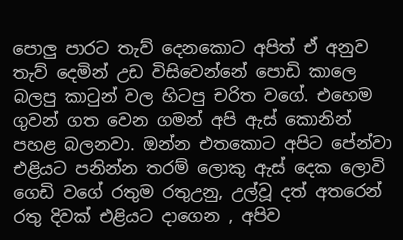පොලු පාරට තැව් දෙනකොට අපිත් ඒ අනුව තැව් දෙමින් උඩ විසිවෙන්නේ පොඩි කාලෙ බලපු කාටුන් වල හිටපු චරිත වගේ. එහෙම ගුවන් ගත වෙන ගමන් අපි ඇස් කොනින් පහළ බලනවා. ඔන්න එතකොට අපිට පේන්වා එළියට පනින්න තරම් ලොකු ඇස් දෙක ලොවි ගෙඩි වගේ රතුම රතුඋනු, උල්වූ දත් අතරෙන් රතු දිවක් එළියට දාගෙන , අපිව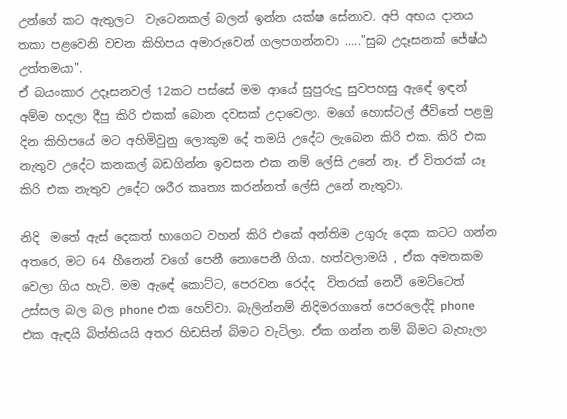උන්ගේ කට ඇතුලට  වැටෙනකල් බලන් ඉන්න යක්ෂ සේනාව. අපි අභය දානය තකා පළවෙනි වචන කිහිපය අමාරුවෙන් ගලපගන්නවා ....."සුබ උදෑසනක් ජේෂ්ඨ උත්තමයා".
ඒ බයංකාර උදෑසනවල් 12කට පස්සේ මම ආයේ සුපුරුදු සුවපහසු ඇඳේ ඉඳන් අම්ම හදලා දීපු කිරි එකක් බොන දවසක් උදාවෙලා. මගේ හොස්ටල් ජීවිතේ පළමු දින කිහිපයේ මට අහිමිවුනු ලොකුම දේ තමයි උදේට ලැබෙන කිරි එක. කිරි එක නැතුව උදේට කනකල් බඩගින්න ඉවසන එක නම් ලේසි උනේ නෑ. ඒ විතරක් යෑ කිරි එක නැතුව උදේට ශරීර කෘත්‍ය කරන්නත් ලේසි උනේ නැතුවා.

නිදි  මතේ ඇස් දෙකත් භාගෙට වහන් කිරි එකේ අන්තිම උගුරු දෙක කටට ගන්න අතරෙ, මට 64 හීනෙන් වගේ පෙනී නොපෙනී ගියා. හත්වලාමයි , ඒක අමතකම වෙලා ගිය හැටි. මම ඇඳේ කොට්ට, පෙරවන රෙද්ද  විතරක් නෙවී මෙට්ටෙත් උස්සල බල බල phone එක හෙව්වා. බැලින්නම් නිදිමරගාතේ පෙරලෙද්දි phone එක ඇඳයි බිත්තියයි අතර හිඩසින් බිමට වැටිලා. ඒක ගන්න නම් බිමට බැහැලා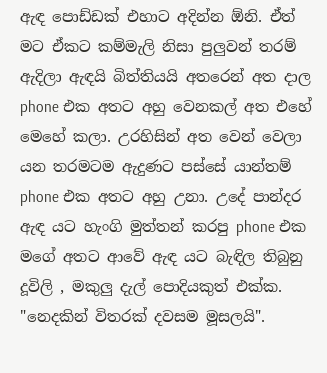ඇඳ පොඩ්ඩක් එහාට අදින්න ඕනි. ඒත් මට ඒකට කම්මැලි නිසා පුලුවන් තරම් ඇදිලා ඇඳයි බිත්තියයි අතරෙන් අත දාල phone එක අතට අහු වෙනකල් අත එහේ මෙහේ කලා. උරහිසින් අත වෙන් වෙලා යන තරමටම ඇදුණට පස්සේ යාන්තම් phone එක අතට අහු උනා. උදේ පාන්දර ඇඳ යට හැංගි මුත්තන් කරපු phone එක මගේ අතට ආවේ ඇඳ යට බැඳිල තිබුනු දූවිලි , මකුලු දැල් පොදියකුත් එක්ක. "නෙදකින් විතරක් දවසම මූසලයි".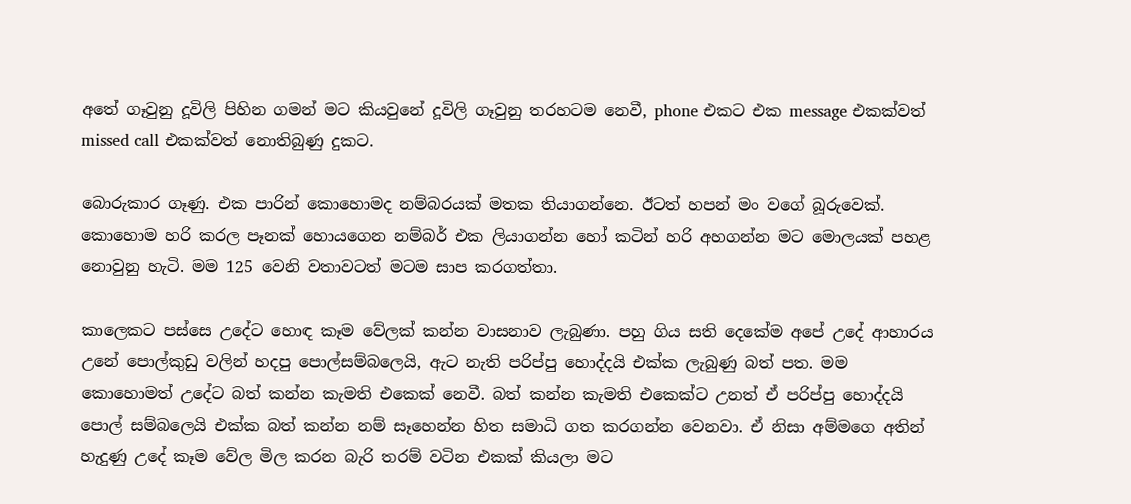අතේ ගෑවුනු දූවිලි පිහින ගමන් මට කියවුනේ දූවිලි ගෑවුනු තරහටම නෙවී, phone එකට එක message එකක්වත් missed call එකක්වත් නොතිබුණු දුකට.

බොරුකාර ගෑණු. එක පාරින් කොහොමද නම්බරයක් මතක තියාගන්නෙ. ඊටත් හපන් මං වගේ බූරුවෙක්. කොහොම හරි කරල පෑනක් හොයගෙන නම්බර් එක ලියාගන්න හෝ කටින් හරි අහගන්න මට මොලයක් පහළ නොවුනු හැටි. මම 125 වෙනි වතාවටත් මටම සාප කරගත්තා.

කාලෙකට පස්සෙ උදේට හොඳ කෑම වේලක් කන්න වාසනාව ලැබුණා. පහු ගිය සති දෙකේම අපේ උදේ ආහාරය උනේ පොල්කුඩු වලින් හදපු පොල්සම්බලෙයි, ඇට නැති පරිප්පු හොද්දයි එක්ක ලැබුණු බත් පත. මම කොහොමත් උදේට බත් කන්න කැමති එකෙක් නෙවී. බත් කන්න කැමති එකෙක්ට උනත් ඒ පරිප්පු හොද්දයි පොල් සම්බලෙයි එක්ක බත් කන්න නම් සෑහෙන්න හිත සමාධි ගත කරගන්න වෙනවා. ඒ නිසා අම්මගෙ අතින් හැදුණු උදේ කෑම වේල මිල කරන බැරි තරම් වටින එකක් කියලා මට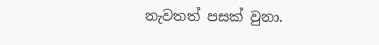නැවතත් පසක් වුනා.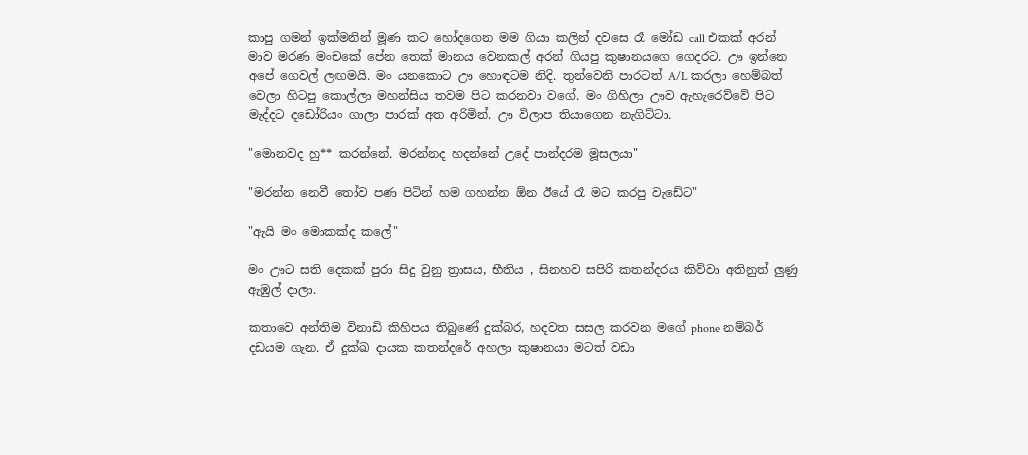කාපු ගමන් ඉක්මනින් මූණ කට හෝදගෙන මම ගියා කලින් දවසෙ රෑ මෝඩ call එකක් අරන් මාව මරණ මංචකේ පේන තෙක් මානය වෙනකල් අරන් ගියපු කුෂානයගෙ ගෙදරට. ඌ ඉන්නෙ අපේ ගෙවල් ලඟමයි. මං යනකොට ඌ හොඳටම නිදි. තුන්වෙනි පාරටත් A/L කරලා හෙම්බත් වෙලා හිටපු කොල්ලා මහන්සිය තවම පිට කරනවා වගේ. මං ගිහිලා ඌව ඇහැරෙව්වේ පිට මැද්දට දඩෝරියං ගාලා පාරක් අත අරිමින්. ඌ විලාප තියාගෙන නැගිට්ටා.

"මොනවද හු** කරන්නේ. මරන්නද හදන්නේ උදේ පාන්දරම මූසලයා"

"මරන්න නෙවී තෝව පණ පිටින් හම ගහන්න ඕන ඊයේ රෑ මට කරපු වැඩේට"

"ඇයි මං මොකක්ද කලේ"

මං ඌට සති දෙකක් පුරා සිදු වුනු ත්‍රාසය, භීතිය , සිනහව සපිරි කතන්දරය කිව්වා අතිනුත් ලුණු ඇඹුල් දාලා.

කතාවෙ අන්තිම විනාඩි කිහිපය තිබුණේ දුක්බර, හදවත සසල කරවන මගේ phone නම්බර් දඩයම ගැන. ඒ දුක්ඛ දායක කතන්දරේ අහලා කුෂානයා මටත් වඩා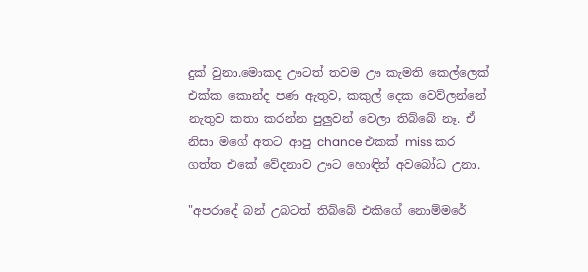දුක් වුනා.මොකද ඌටත් තවම ඌ කැමති කෙල්ලෙක් එක්ක කොන්ද පණ ඇතුව, කකුල් දෙක වෙව්ලන්නේ නැතුව කතා කරන්න පුලුවන් වෙලා තිබ්බේ නෑ. ඒ නිසා මගේ අතට ආපු chance එකක් miss කර ගත්ත එකේ වේදනාව ඌට හොඳින් අවබෝධ උනා.

"අපරාදේ බන් උබටත් තිබ්බේ එකිගේ නොම්මරේ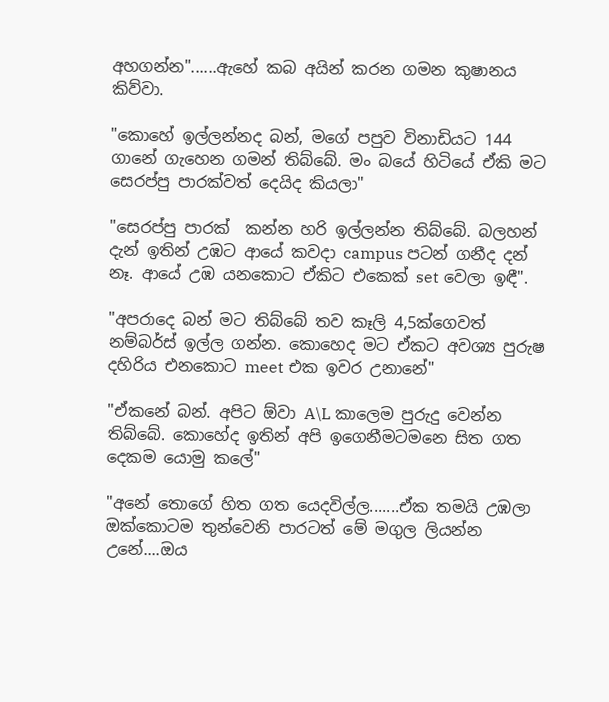අහගන්න"......ඇහේ කබ අයින් කරන ගමන කුෂානය කිව්වා.

"කොහේ ඉල්ලන්නද බන්, මගේ පපුව විනාඩියට 144 ගානේ ගැහෙන ගමන් තිබ්බේ. මං බයේ හිටියේ ඒකි මට සෙරප්පු පාරක්වත් දෙයිද කියලා"

"සෙරප්පු පාරක්  කන්න හරි ඉල්ලන්න තිබ්බේ. බලහන් දැන් ඉතින් උඹට ආයේ කවදා campus පටන් ගනීද දන් නෑ. ආයේ උඹ යනකොට ඒකිට එකෙක් set වෙලා ඉඳී".

"අපරාදෙ බන් මට තිබ්බේ තව කෑලි 4,5ක්ගෙවත් නම්බර්ස් ඉල්ල ගන්න. කොහෙද මට ඒකට අවශ්‍ය පුරුෂ දහිරිය එනකොට meet එක ඉවර උනානේ"

"ඒකනේ බන්. අපිට ඕවා A\L කාලෙම පුරුදු වෙන්න තිබ්බේ. කොහේද ඉතින් අපි ඉගෙනීමටමනෙ සිත ගත දෙකම යොමු කලේ"

"අනේ තොගේ හිත ගත යෙදවිල්ල.......ඒක තමයි උඹලා ඔක්කොටම තුන්වෙනි පාරටත් මේ මගුල ලියන්න උනේ....ඔය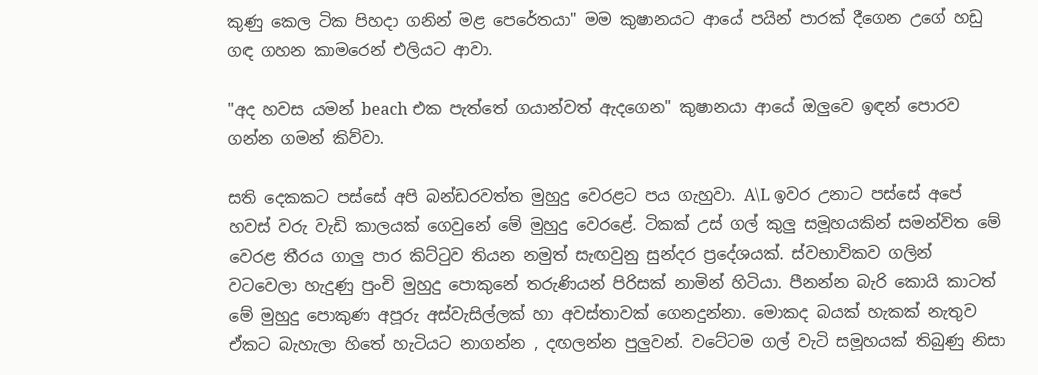කුණු කෙල ටික පිහදා ගනින් මළ පෙරේතයා" මම කුෂානයට ආයේ පයින් පාරක් දීගෙන උගේ හඩු ගඳ ගහන කාමරෙන් එලියට ආවා.

"අද හවස යමන් beach එක පැත්තේ ගයාන්වත් ඇදගෙන" කුෂානයා ආයේ ඔලුවෙ ඉඳන් පොරව ගන්න ගමන් කිව්වා.

සති දෙකකට පස්සේ අපි බන්ඩරවත්ත මුහුදු වෙරළට පය ගැහුවා. A\L ඉවර උනාට පස්සේ අපේ හවස් වරු වැඩි කාලයක් ගෙවුනේ මේ මුහුදු වෙරළේ. ටිකක් උස් ගල් කුලු සමූහයකින් සමන්විත මේ වෙරළ තීරය ගාලු පාර කිට්ටුව තියන නමුත් සැඟවුනු සුන්දර ප්‍රදේශයක්. ස්වභාවිකව ගලින් වටවෙලා හැදුණු පුංචි මුහුදු පොකුනේ තරුණියන් පිරිසක් නාමින් හිටියා. පීනන්න බැරි කොයි කාටත් මේ මුහුදු පොකුණ අපූරු අස්වැසිල්ලක් හා අවස්තාවක් ගෙනදුන්නා. මොකද බයක් හැකක් නැතුව ඒකට බැහැලා හිතේ හැටියට නාගන්න , දඟලන්න පුලුවන්. වටේටම ගල් වැටි සමූහයක් තිබුණු නිසා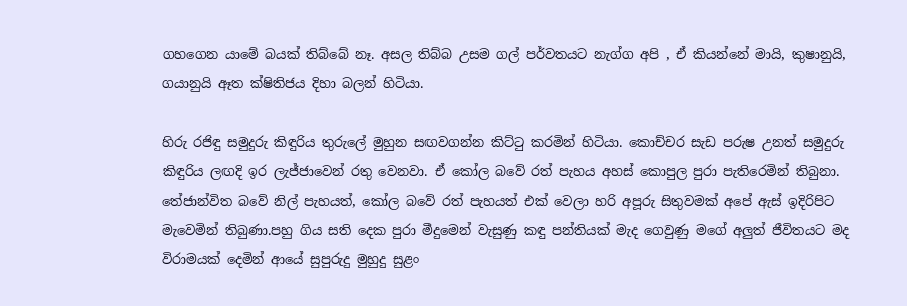ගහගෙන යාමේ බයක් තිබ්බේ නෑ. අසල තිබ්බ උසම ගල් පර්වතයට නැග්ග අපි , ඒ කියන්නේ මායි, කුෂානුයි, ගයානුයි ඈත ක්ෂිතිජය දිහා බලන් හිටියා.

හිරු රජිඳු සමුදුරු කිඳුරිය තුරුලේ මුහුන සඟවගන්න කිට්ටු කරමින් හිටියා. කොච්චර සැඩ පරුෂ උනත් සමුදුරු කිඳුරිය ලඟදි ඉර ලැජ්ජාවෙන් රතු වෙනවා. ඒ කෝල බවේ රත් පැහය අහස් කොපුල පුරා පැතිරෙමින් තිබුනා. තේජාන්විත බවේ නිල් පැහයත්, කෝල බවේ රත් පැහයත් එක් වෙලා හරි අපූරු සිතුවමක් අපේ ඇස් ඉදිරිපිට මැවෙමින් තිබුණා.පහු ගිය සති දෙක පුරා මීදුමෙන් වැසුණු කඳු පන්තියක් මැද ගෙවුණු මගේ අලුත් ජීවිතයට මද විරාමයක් දෙමින් ආයේ සුපුරුදු මුහුදු සුළං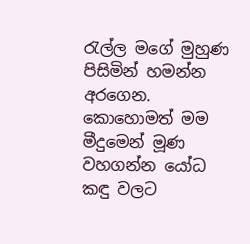රැල්ල මගේ මුහුණ පිසිමින් හමන්න අරගෙන. කොහොමත් මම මීදුමෙන් මූණ වහගන්න යෝධ කඳු වලට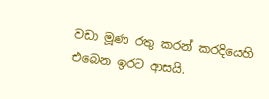වඩා මූණ රතු කරන් කරදියෙහි එබෙන ඉරට ආසයි.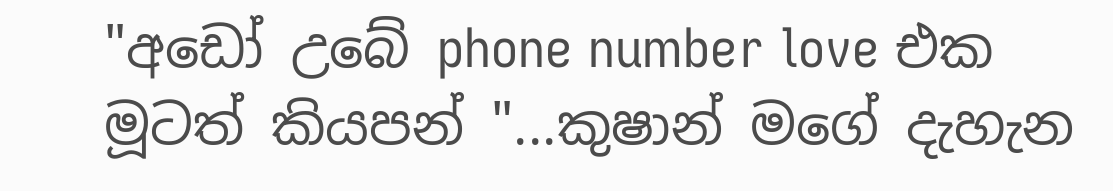"අඩෝ උබේ phone number love එක මූටත් කියපන් "...කුෂාන් මගේ දැහැන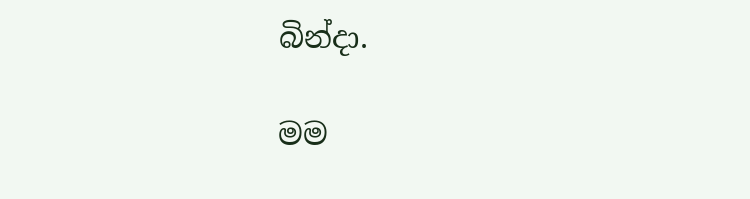බින්දා.

මම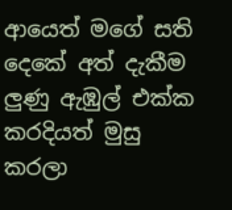ආයෙත් මගේ සති දෙකේ අත් දැකීම ලුණු ඇඹුල් එක්ක කරදියත් මුසු කරලා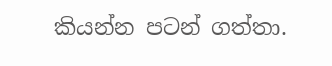කියන්න පටන් ගත්තා.